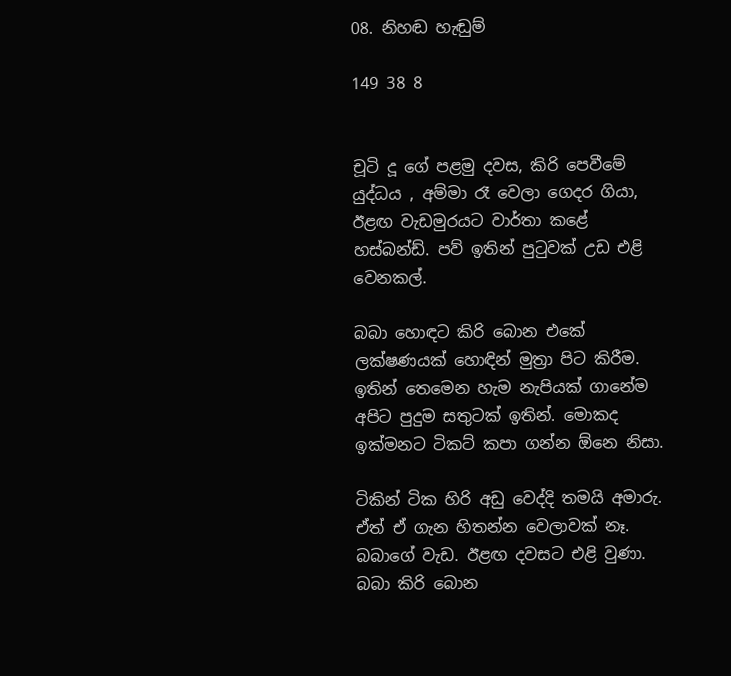08. නිහඬ හැඬුම්

149 38 8


චූටි දූ ගේ පළමු දවස, කිරි පෙවීමේ යුද්ධය , අම්මා රෑ වෙලා ගෙදර ගියා, ඊළඟ වැඩමුරයට වාර්තා කළේ හස්බන්ඩ්. පව් ඉතින් පුටුවක් උඩ එළි වෙනකල්.

බබා හොඳට කිරි බොන එකේ ලක්ෂණයක් හොඳින් මුත්‍රා පිට කිරීම. ඉතින් තෙමෙන හැම නැපියක් ගානේම අපිට පුදුම සතුටක් ඉතින්. මොකද ඉක්මනට ටිකට් කපා ගන්න ඕනෙ නිසා.

ටිකින් ටික හිරි අඩු වෙද්දි තමයි අමාරු. ඒත් ඒ ගැන හිතන්න වෙලාවක් නෑ. බබාගේ වැඩ. ඊළඟ දවසට එළි වුණා. බබා කිරි බොන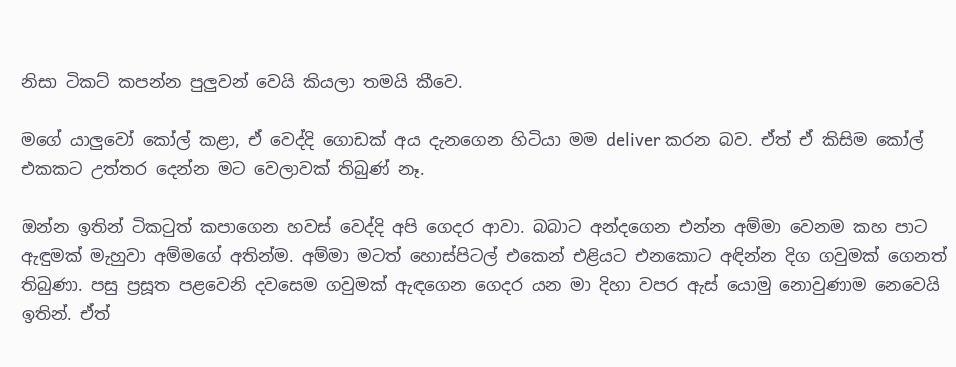නිසා ටිකට් කපන්න පුලුවන් වෙයි කියලා තමයි කීවෙ.

මගේ යාලුවෝ කෝල් කළා, ඒ වෙද්දි ගොඩක් අය දැනගෙන හිටියා මම deliver කරන බව. ඒත් ඒ කිසිම කෝල් එකකට උත්තර දෙන්න මට වෙලාවක් තිබුණ් නෑ.

ඔන්න ඉතින් ටිකටුත් කපාගෙන හවස් වෙද්දි අපි ගෙදර ආවා. බබාට අන්දගෙන එන්න අම්මා වෙනම කහ පාට ඇඳුමක් මැහුවා අම්මගේ අතින්ම. අම්මා මටත් හොස්පිටල් එකෙන් එළියට එනකොට අඳින්න දිග ගවුමක් ගෙනත් තිබුණා. පසු ප්‍රසූත පළවෙනි දවසෙම ගවුමක් ඇඳගෙන ගෙදර යන මා දිහා වපර ඇස් යොමු නොවුණාම නෙවෙයි ඉතින්. ඒත්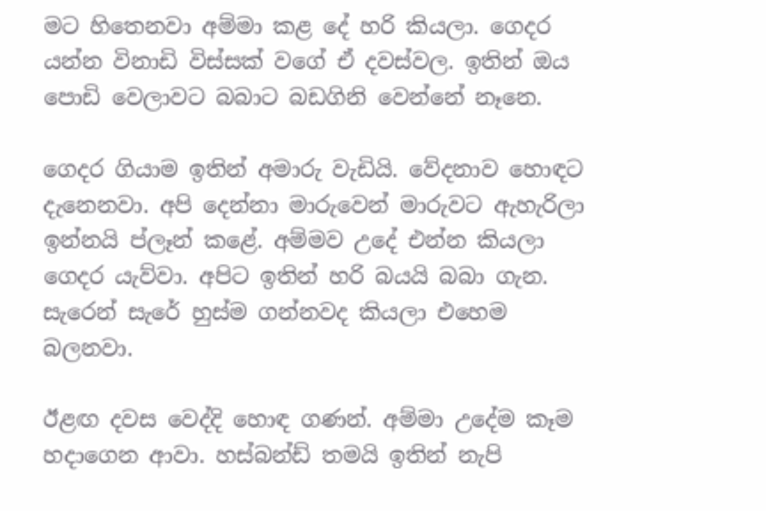මට හිතෙනවා අම්මා කළ දේ හරි කියලා. ගෙදර යන්න විනාඩි විස්සක් වගේ ඒ දවස්වල. ඉතින් ඔය පොඩි වෙලාවට බබාට බඩගිනි වෙන්නේ නෑනෙ.

ගෙදර ගියාම ඉතින් අමාරු වැඩියි. වේදනාව හොඳට දැනෙනවා. අපි දෙන්නා මාරුවෙන් මාරුවට ඇහැරිලා ඉන්නයි ප්ලෑන් කළේ. අම්මව උදේ එන්න කියලා ගෙදර යැව්වා. අපිට ඉතින් හරි බයයි බබා ගැන. සැරෙන් සැරේ හුස්ම ගන්නවද කියලා එහෙම බලනවා.

ඊළඟ දවස වෙද්දි හොඳ ගණන්. අම්මා උදේම කෑම හදාගෙන ආවා. හස්බන්ඩ් තමයි ඉතින් නැපි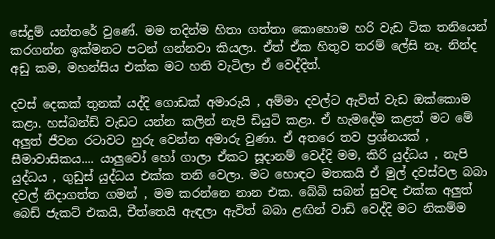සේදුම් යන්තරේ වුණේ. මම තදින්ම හිතා ගත්තා කොහොම හරි වැඩ ටික තනියෙන් කරගන්න ඉක්මනට පටන් ගන්නවා කියලා. ඒත් ඒක හිතුව තරම් ලේසි නෑ. නින්ද අඩු කම, මහන්සිය එක්ක මට හති වැටිලා ඒ වෙද්දිත්.

දවස් දෙකක් තුනක් යද්දි ගොඩක් අමාරුයි , අම්මා දවල්ට ඇවිත් වැඩ ඔක්කොම කළා. හස්බන්ඩ් වැඩට යන්න කලින් නැපි ඩියුටි කළා. ඒ හැමදේම කළත් මට මේ අලුත් ජීවන රටාවට හුරු වෙන්න අමාරු වුණා. ඒ අතරෙ තව ප්‍රශ්නයක් , සීමාවාසිකය.... යාලුවෝ හෝ ගාලා ඒකට සූදානම් වෙද්දි මම, කිරි යුද්ධය , නැපි යුද්ධය , ගුඩුස් යුද්ධය එක්ක තනි වෙලා. මට හොඳට මතකයි ඒ මුල් දවස්වල බබා දවල් නිදාගත්ත ගමන් , මම කරන්නෙ නාන එක. බේබි සබන් සුවඳ එක්ක අලුත් බෙඩ් ජැකට් එකයි, චීත්තෙයි ඇඳලා ඇවිත් බබා ළඟින් වාඩි වෙද්දි මට නිකම්ම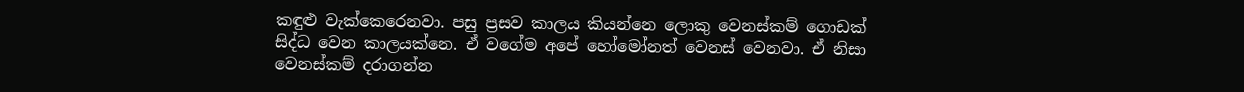කඳුළු වැක්කෙරෙනවා. පසු ප්‍රසව කාලය කියන්නෙ ලොකු වෙනස්කම් ගොඩක් සිද්ධ වෙන කාලයක්නෙ. ඒ වගේම අපේ හෝමෝනත් වෙනස් වෙනවා. ඒ නිසා වෙනස්කම් දරාගන්න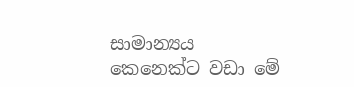සාමාන්‍යය කෙනෙක්ට වඩා මේ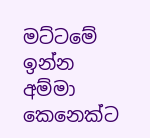මට්ටමේ ඉන්න අම්මා කෙනෙක්ට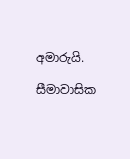අමාරුයි.

සීමාවාසික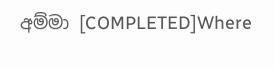අම්මා [COMPLETED]Where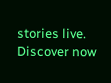stories live. Discover now